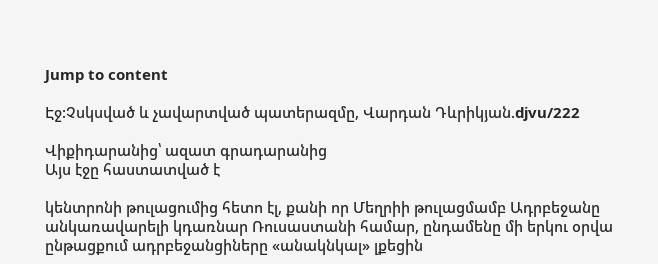Jump to content

Էջ:Չսկսված և չավարտված պատերազմը, Վարդան Դևրիկյան.djvu/222

Վիքիդարանից՝ ազատ գրադարանից
Այս էջը հաստատված է

կենտրոնի թուլացումից հետո էլ, քանի որ Մեղրիի թուլացմամբ Ադրբեջանը անկառավարելի կդառնար Ռուսաստանի համար, ընդամենը մի երկու օրվա ընթացքում ադրբեջանցիները «անակնկալ» լքեցին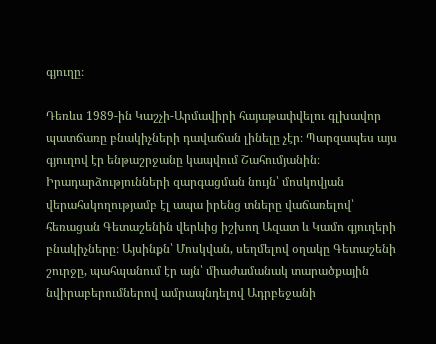գյուղը։

Դեռևս 1989-ին Կաշչի-Արմավիրի հայաթափվելու գլխավոր պատճառը բնակիչների դավաճան լինելը չէր։ Պարզապես այս գյուղով էր ենթաշրջանը կապվում Շահումյանին։ Իրադարձությունների զարգացման նույն՝ մոսկովյան վերահսկողությամբ էլ ապա իրենց տները վաճառելով՝ հեռացան Գետաշենին վերևից իշխող Ազատ և Կամո գյուղերի բնակիչները։ Այսինքն՝ Մոսկվան, սեղմելով օղակը Գետաշենի շուրջը, պահպանում էր այն՝ միաժամանակ տարածքային նվիրաբերումներով ամրապնդելով Ադրբեջանի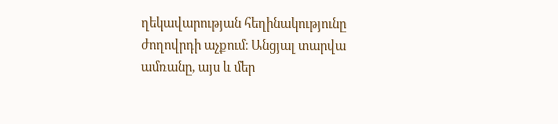ղեկավարության հեղինակությունը ժողովրդի աչքում։ Անցյալ տարվա ամռանը, այս և մեր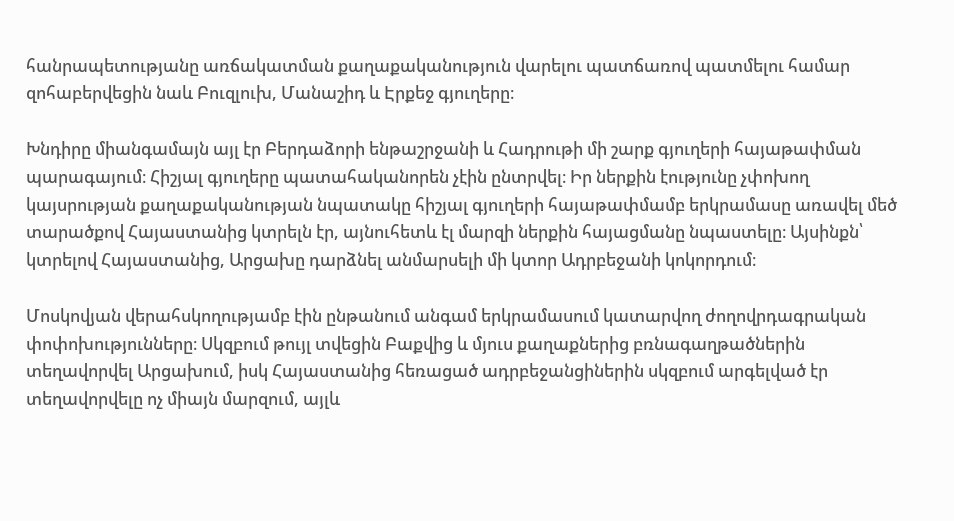հանրապետությանը առճակատման քաղաքականություն վարելու պատճառով պատմելու համար զոհաբերվեցին նաև Բուզլուխ, Մանաշիդ և Էրքեջ գյուղերը։

Խնդիրը միանգամայն այլ էր Բերդաձորի ենթաշրջանի և Հադրութի մի շարք գյուղերի հայաթափման պարագայում։ Հիշյալ գյուղերը պատահականորեն չէին ընտրվել։ Իր ներքին էությունը չփոխող կայսրության քաղաքականության նպատակը հիշյալ գյուղերի հայաթափմամբ երկրամասը առավել մեծ տարածքով Հայաստանից կտրելն էր, այնուհետև էլ մարզի ներքին հայացմանը նպաստելը։ Այսինքն՝ կտրելով Հայաստանից, Արցախը դարձնել անմարսելի մի կտոր Ադրբեջանի կոկորդում։

Մոսկովյան վերահսկողությամբ էին ընթանում անգամ երկրամասում կատարվող ժողովրդագրական փոփոխությունները։ Սկզբում թույլ տվեցին Բաքվից և մյուս քաղաքներից բռնագաղթածներին տեղավորվել Արցախում, իսկ Հայաստանից հեռացած ադրբեջանցիներին սկզբում արգելված էր տեղավորվելը ոչ միայն մարզում, այլև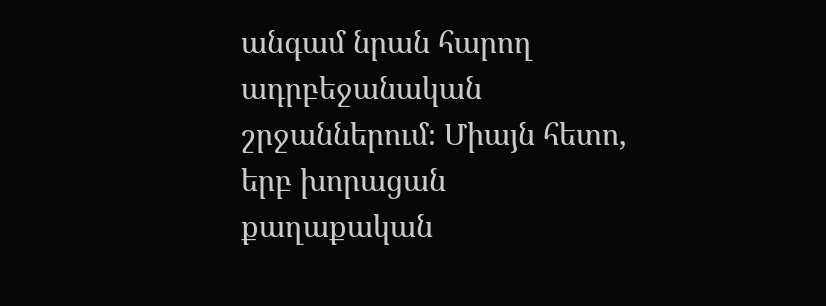անգամ նրան հարող ադրբեջանական շրջաններում։ Միայն հետո, երբ խորացան քաղաքական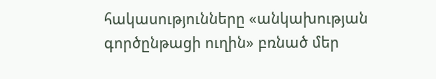հակասությունները «անկախության գործընթացի ուղին» բռնած մեր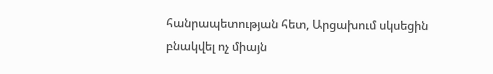հանրապետության հետ, Արցախում սկսեցին բնակվել ոչ միայն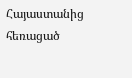Հայաստանից հեռացած